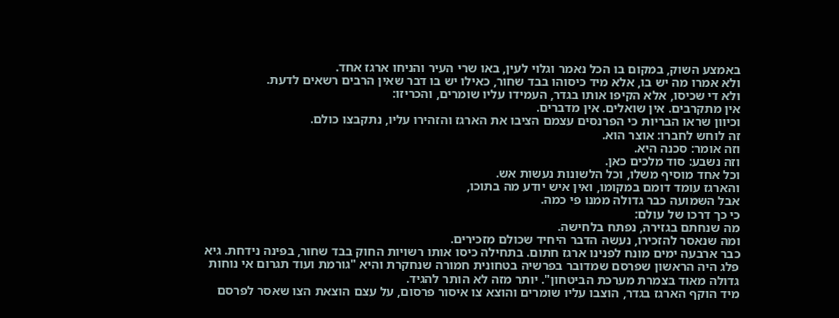באמצע השוק, במקום בו הכל נאמר וגלוי לעין, באו שרי העיר והניחו ארגז אחד.
ולא אמרו מה יש בו, אלא מיד כיסוהו בבד שחור, כאילו יש בו דבר שאין הרבים רשאים לדעת.
ולא די שכיסו, אלא הקיפו אותו בגדר, העמידו עליו שומרים, והכריזו:
אין מתקרבים. אין שואלים. אין מדברים.
וכיוון שראו הבריות כי הפרנסים עצמם הציבו את הארגז והזהירו עליו, נתקבצו כולם.
זה לוחש לחברו: אוצר הוא.
וזה אומר: סכנה היא.
וזה נשבע: סוד מלכים כאן.
וכל אחד מוסיף משלו, וכל הלשונות נעשות אש.
והארגז עומד דומם במקומו, ואין איש יודע מה בתוכו,
אבל השמועה כבר גדולה ממנו פי כמה.
כי כך דרכו של עולם:
מה שנחתם בגזירה, נפתח בלחישה.
ומה שנאסר להזכירו, נעשה הדבר היחיד שכולם מזכירים.
כבר ארבעה ימים מונח לפנינו ארגז חתום. בתחילה כיסו אותו רשויות החוק בבד שחור, בפינה נידחת. גיא פלג היה הראשון שפרסם שמדובר בפרשיה בטחונית חמורה שנחקרת והיא "גורמת ועוד תגרום אי נוחות גדולה מאוד בצמרת מערכת הביטחון". יותר מזה לא הותר להגיד.
מיד הוקף הארגז בגדר, הוצבו עליו שומרים והוצא צו איסור פרסום, על עצם הוצאת הצו שאסר לפרסם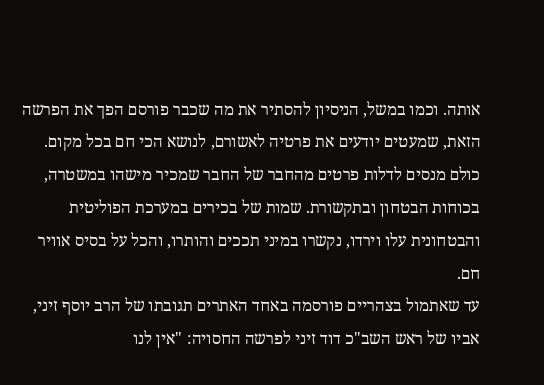אותה. וכמו במשל, הניסיון להסתיר את מה שכבר פורסם הפך את הפרשה הזאת, שמעטים יודעים את פרטיה לאשורם, לנושא הכי חם בכל מקום.
כולם מנסים לדלות פרטים מהחבר של החבר שמכיר מישהו במשטרה, בכוחות הבטחון ובתקשורת. שמות של בכירים במערכת הפוליטית והבטחונית עלו וירדו, נקשרו במיני תככים והותרו, והכל על בסיס אוויר חם.
עד שאתמול בצהריים פורסמה באחד האתרים תגובתו של הרב יוסף זיני, אביו של ראש השב"כ דוד זיני לפרשה החסויה: "אין לנו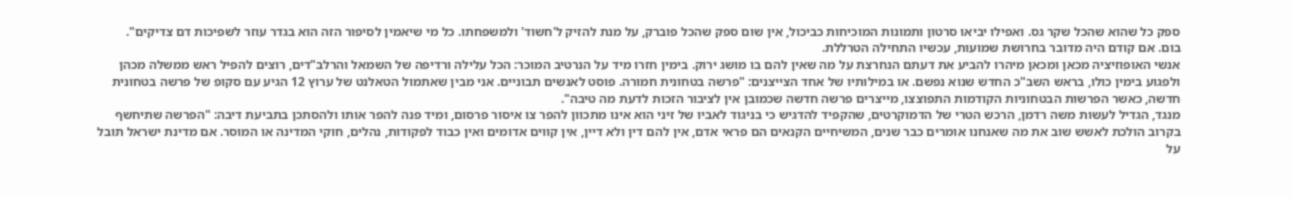ספק כל שהוא שהכל שקר גס. ואפילו יביאו סרטון ותמונות המוכיחות כביכול, אין שום ספק שהכל פוברק, על מנת להזיק ל'חשוד' ולמשפחתו. כל מי שיאמין לסיפור הזה הוא בגדר עוזר לשפיכות דם צדיקים".
בום. אם קודם היה מדובר בחרושת שמועות, עכשיו התחילה הטרללת.
אנשי האופוזיציה מכאן ומכאן מיהרו להביע את דעתם הנחרצת על מה שאין להם בו מושג ירוק. בימין חזרו מיד על הנרטיב המוכר: הכל עלילה ורדיפה של השמאל והרלב"דים, רוצים להפיל ראש ממשלה מכהן ולפגוע בימין כולו, בראש השב"כ החדש שנוא נפשם. או במילותיו של אחד הצייצנים: "פרשה בטחונית חמורה. פוסט לאנשים תבוניים. אני מבין שאתמול הטאלנט של ערוץ 12 הגיע עם סקופ של פרשה בטחונית חדשה, כאשר הפרשות הבטחוניות הקודמות התפוצצו, מייצרים פרשה חדשה שכמובן אין לציבור הזכות לדעת מה טיבה".
מנגד, הגדיל לעשות משה רדמן, הרכש הטרי של הדמוקרטים, שהקפיד להדגיש כי בניגוד לאביו של זיני הוא אינו מתכוון להפר צו איסור פרסום, ומיד פנה להפר אותו ולהסתכן בתביעת דיבה: "הפרשה שתיחשף בקרוב הולכת לאשש שוב את מה שאנחנו אומרים כבר שנים, המשיחיים הקנאים הם פראי אדם, אין להם דין ולא דיין, אין קווים אדומים ואין כבוד לפקודות, נהלים, חוקי המדינה או המוסר. אם מדינת ישראל תובל על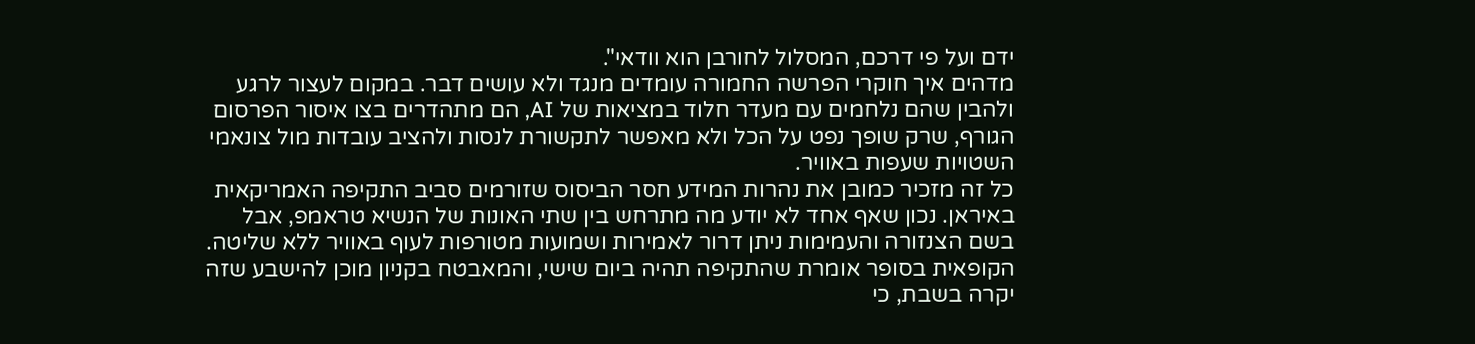ידם ועל פי דרכם, המסלול לחורבן הוא וודאי".
מדהים איך חוקרי הפרשה החמורה עומדים מנגד ולא עושים דבר. במקום לעצור לרגע ולהבין שהם נלחמים עם מעדר חלוד במציאות של AI, הם מתהדרים בצו איסור הפרסום הגורף, שרק שופך נפט על הכל ולא מאפשר לתקשורת לנסות ולהציב עובדות מול צונאמי השטויות שעפות באוויר.
כל זה מזכיר כמובן את נהרות המידע חסר הביסוס שזורמים סביב התקיפה האמריקאית באיראן. נכון שאף אחד לא יודע מה מתרחש בין שתי האונות של הנשיא טראמפ, אבל בשם הצנזורה והעמימות ניתן דרור לאמירות ושמועות מטורפות לעוף באוויר ללא שליטה.
הקופאית בסופר אומרת שהתקיפה תהיה ביום שישי, והמאבטח בקניון מוכן להישבע שזה יקרה בשבת, כי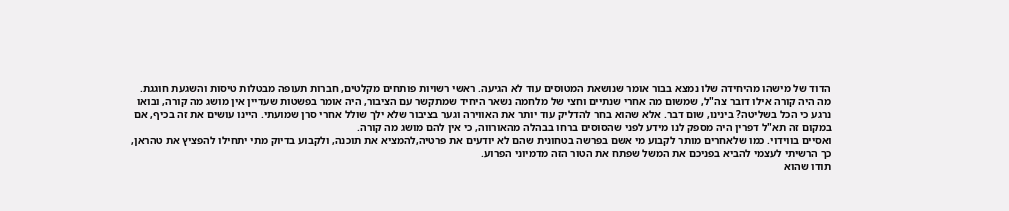הדוד של מישהו מהיחידה שלו נמצא בבור אומר שנושאת המטוסים עוד לא הגיעה. ראשי רשויות פותחים מקלטים, חברות תעופה מבטלות טיסות והשגעת חוגגת.
מה היה קורה אילו דובר צה"ל, שמשום מה אחרי שנתיים וחצי של מלחמה נשאר היחיד שמתקשר עם הציבור, היה אומר בפשטות שעדיין אין מושג מה קורה, ובואו נרגע כי הכל בשליטה? בינינו, שום דבר. אלא שהוא בחר להדליק עוד יותר את האווירה וגער בציבור שלא ילך שולל אחרי סרן שמועתי. היינו עושים את זה בכיף, אם במקום זה תא"ל דפרין היה מספק לנו מידע לפני שהסוסים ברחו בבהלה מהאורווה, כי אין להם מושג מה קורה.
ואסיים בווידוי. כמו שלאחרים מותר לקבוע מי אשם בפרשה בטחונית שהם לא יודעים את פרטיה,להמציא את תוכנה, ולקבוע בדיוק מתי יתחילו להפציץ את טהראן, כך הרשיתי לעצמי להביא בפניכם את המשל שפתח את הטור הזה מדמיוני הפרוע.
תודו שהוא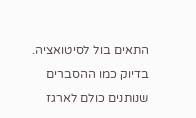התאים בול לסיטואציה. בדיוק כמו ההסברים שנותנים כולם לארגז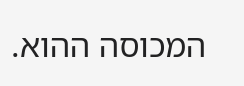המכוסה ההוא.